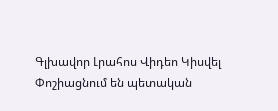Գլխավոր Լրահոս Վիդեո Կիսվել
Փոշիացնում են պետական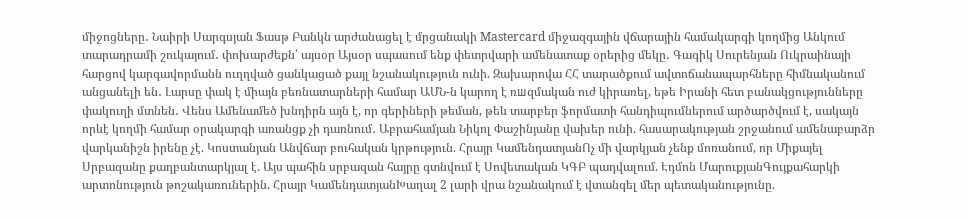միջոցները․ Նաիրի Սարգսյան Ֆասթ Բանկն արժանացել է մրցանակի Mastercard միջազգային վճարային համակարգի կողմից Անկում տարադրամի շուկայում․ փոխարժեքն՝ այսօր Այսօր սպասում ենք փետրվարի ամենատաք օրերից մեկը․ Գագիկ Սուրենյան Ուկրաինայի հարցով կարգավորմանն ուղղված ցանկացած քայլ նշանակություն ունի. Զախարովա ՀՀ տարածքում ավտոճանապարհները հիմնականում անցանելի են․ Լարսը փակ է միայն բեռնատարների համար ԱՄՆ-ն կարող է ռшզմական ուժ կիրառել, եթե Իրանի հետ բանակցությունները փակուղի մտնեն․ Վենս Ամենամեծ խնդիրն այն է, որ գերիների թեման, թեև տարբեր ֆորմատի հանդիպումներում արծարծվում է, սակայն որևէ կողմի համար օրակարգի առանցք չի դառնում․ Աբրահամյան Նիկոլ Փաշինյանը վախեր ունի. հասարակության շրջանում ամենաբարձր վարկանիշն իրենը չէ. Կոստանյան Անվճար բուհական կրթություն. Հրայր ԿամենդատյանՈչ մի վարկյան չենք մոռանում, որ Միքայել Սրբազանը քաղբանտարկյալ է. Այս պահին սրբազան հայրը գտնվում է Սովետական ԿԳԲ պադվալում. Էդմոն ՄարուքյանԳույքահարկի արտոնություն թոշակառուներին. Հրայր ԿամենդատյանԽաղալ 2 լարի վրա նշանակում է վտանգել մեր պետականությունը.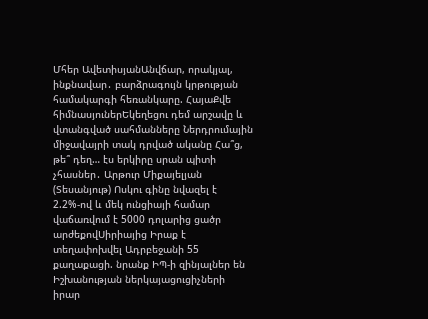Մհեր ԱվետիսյանԱնվճար, որակյալ, ինքնավար․ բարձրագույն կրթության համակարգի հեռանկարը. ՀայաՔվե հիմնասյուներԵկեղեցու դեմ արշավը և վտանգված սահմանները Ներդրումային միջավայրի տակ դրված ականը Հա՞ց, թե՞ դեղ… էս երկիրը սրան պիտի չհասներ․ Արթուր Միքայելյան (Տեսանյութ) Ոսկու գինը նվազել է 2.2%-ով և մեկ ունցիայի համար վաճառվում է 5000 դոլարից ցածր արժեքովՍիրիայից Իրաք է տեղափոխվել Ադրբեջանի 55 քաղաքացի. նրանք ԻՊ-ի զինյալներ են Իշխանության ներկայացուցիչների իրար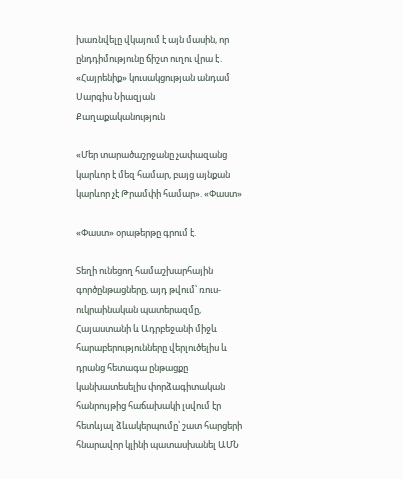խառնվելը վկայում է այն մասին, որ ընդդիմությունը ճիշտ ուղու վրա է․ «Հայրենիք» կուսակցության անդամ Սարգիս Նիազյան
Քաղաքականություն

«Մեր տարածաշրջանը չափազանց կարևոր է մեզ համար, բայց այնքան կարևոր չէ Թրամփի համար». «Փաստ»

«Փաստ» օրաթերթը գրում է.

Տեղի ունեցող համաշխարհային գործընթացները, այդ թվում՝ ռուս-ուկրաինական պատերազմը, Հայաստանի և Ադրբեջանի միջև հարաբերությունները վերլուծելիս և դրանց հետագա ընթացքը կանխատեսելիս փորձագիտական հանրույթից հաճախակի լսվում էր հետևյալ ձևակերպումը՝ շատ հարցերի հնարավոր կլինի պատասխանել ԱՄՆ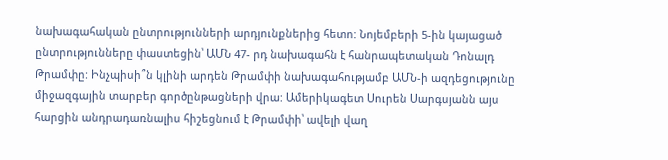նախագահական ընտրությունների արդյունքներից հետո: Նոյեմբերի 5-ին կայացած ընտրությունները փաստեցին՝ ԱՄՆ 47- րդ նախագահն է հանրապետական Դոնալդ Թրամփը: Ինչպիսի՞ն կլինի արդեն Թրամփի նախագահությամբ ԱՄՆ-ի ազդեցությունը միջազգային տարբեր գործընթացների վրա: Ամերիկագետ Սուրեն Սարգսյանն այս հարցին անդրադառնալիս հիշեցնում է Թրամփի՝ ավելի վաղ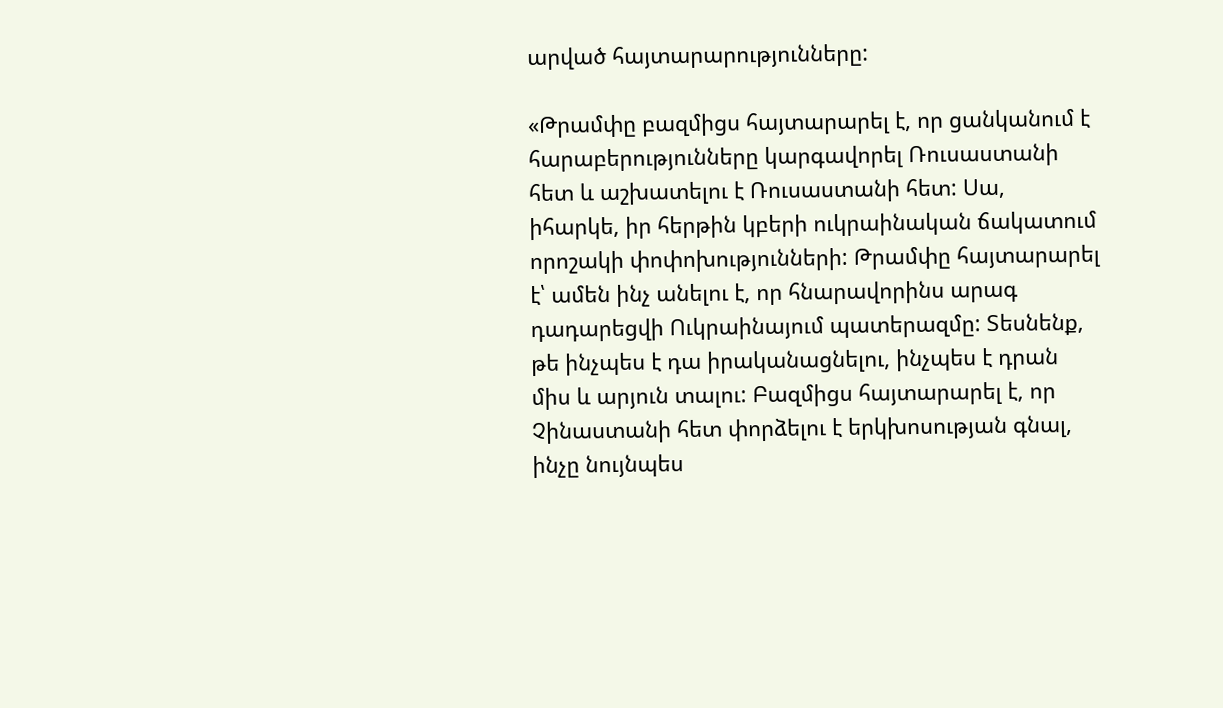արված հայտարարությունները:

«Թրամփը բազմիցս հայտարարել է, որ ցանկանում է հարաբերությունները կարգավորել Ռուսաստանի հետ և աշխատելու է Ռուսաստանի հետ: Սա, իհարկե, իր հերթին կբերի ուկրաինական ճակատում որոշակի փոփոխությունների: Թրամփը հայտարարել է՝ ամեն ինչ անելու է, որ հնարավորինս արագ դադարեցվի Ուկրաինայում պատերազմը: Տեսնենք, թե ինչպես է դա իրականացնելու, ինչպես է դրան միս և արյուն տալու: Բազմիցս հայտարարել է, որ Չինաստանի հետ փորձելու է երկխոսության գնալ, ինչը նույնպես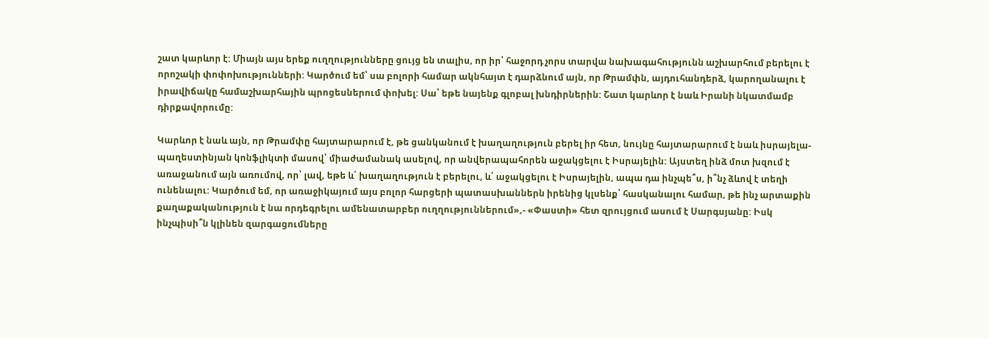շատ կարևոր է: Միայն այս երեք ուղղությունները ցույց են տալիս, որ իր՝ հաջորդ չորս տարվա նախագահությունն աշխարհում բերելու է որոշակի փոփոխությունների: Կարծում եմ՝ սա բոլորի համար ակնհայտ է դարձնում այն, որ Թրամփն, այդուհանդերձ, կարողանալու է իրավիճակը համաշխարհային պրոցեսներում փոխել: Սա՝ եթե նայենք գլոբալ խնդիրներին: Շատ կարևոր է նաև Իրանի նկատմամբ դիրքավորումը:

Կարևոր է նաև այն, որ Թրամփը հայտարարում է, թե ցանկանում է խաղաղություն բերել իր հետ, նույնը հայտարարում է նաև իսրայելա-պաղեստինյան կոնֆլիկտի մասով՝ միաժամանակ ասելով, որ անվերապահորեն աջակցելու է Իսրայելին: Այստեղ ինձ մոտ խզում է առաջանում այն առումով, որ՝ լավ, եթե և՛ խաղաղություն է բերելու, և՛ աջակցելու է Իսրայելին, ապա դա ինչպե՞ս, ի՞նչ ձևով է տեղի ունենալու: Կարծում եմ, որ առաջիկայում այս բոլոր հարցերի պատասխաններն իրենից կլսենք՝ հասկանալու համար, թե ինչ արտաքին քաղաքականություն է նա որդեգրելու ամենատարբեր ուղղություններում»,- «Փաստի» հետ զրույցում ասում է Սարգսյանը: Իսկ ինչպիսի՞ն կլինեն զարգացումները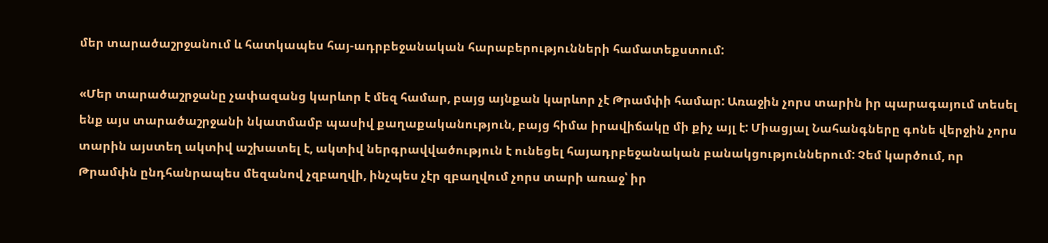մեր տարածաշրջանում և հատկապես հայ-ադրբեջանական հարաբերությունների համատեքստում:

«Մեր տարածաշրջանը չափազանց կարևոր է մեզ համար, բայց այնքան կարևոր չէ Թրամփի համար: Առաջին չորս տարին իր պարագայում տեսել ենք այս տարածաշրջանի նկատմամբ պասիվ քաղաքականություն, բայց հիմա իրավիճակը մի քիչ այլ է: Միացյալ Նահանգները գոնե վերջին չորս տարին այստեղ ակտիվ աշխատել է, ակտիվ ներգրավվածություն է ունեցել հայադրբեջանական բանակցություններում: Չեմ կարծում, որ Թրամփն ընդհանրապես մեզանով չզբաղվի, ինչպես չէր զբաղվում չորս տարի առաջ՝ իր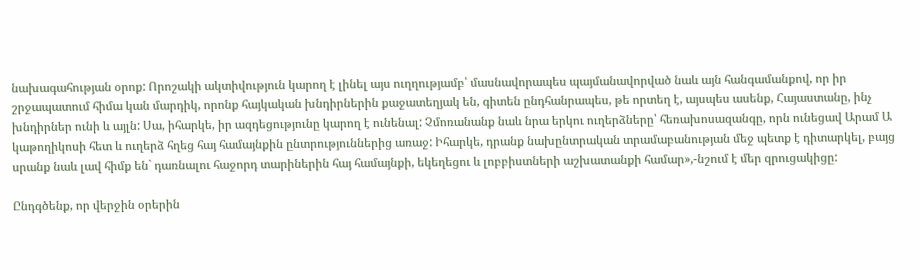նախագահության օրոք: Որոշակի ակտիվություն կարող է լինել այս ուղղությամբ՝ մասնավորապես պայմանավորված նաև այն հանգամանքով, որ իր շրջապատում հիմա կան մարդիկ, որոնք հայկական խնդիրներին քաջատեղյակ են, գիտեն ընդհանրապես, թե որտեղ է, այսպես ասենք, Հայաստանը, ինչ խնդիրներ ունի և այլն: Սա, իհարկե, իր ազդեցությունը կարող է ունենալ: Չմոռանանք նաև նրա երկու ուղերձները՝ հեռախոսազանգը, որն ունեցավ Արամ Ա կաթողիկոսի հետ և ուղերձ հղեց հայ համայնքին ընտրություններից առաջ: Իհարկե, դրանք նախընտրական տրամաբանության մեջ պետք է դիտարկել, բայց սրանք նաև լավ հիմք են` դառնալու հաջորդ տարիներին հայ համայնքի, եկեղեցու և լոբբիստների աշխատանքի համար»,-նշում է մեր զրուցակիցը:

Ընդգծենք, որ վերջին օրերին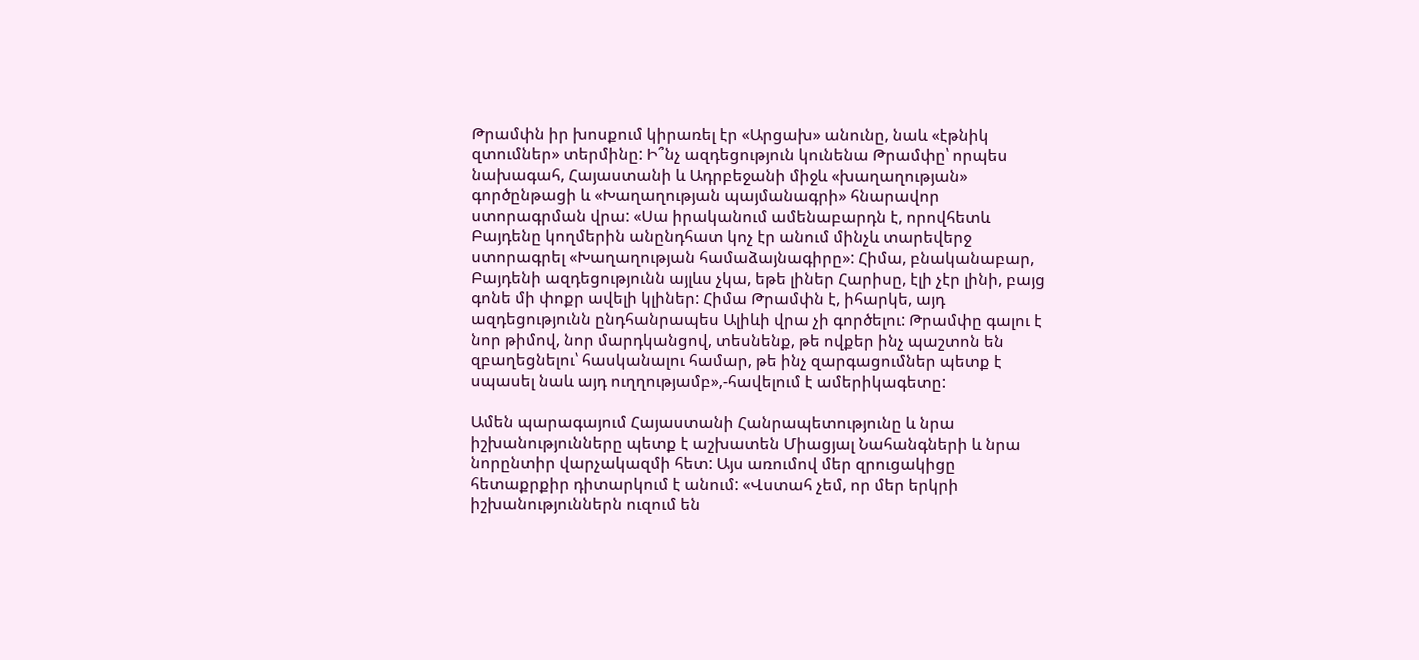Թրամփն իր խոսքում կիրառել էր «Արցախ» անունը, նաև «էթնիկ զտումներ» տերմինը: Ի՞նչ ազդեցություն կունենա Թրամփը՝ որպես նախագահ, Հայաստանի և Ադրբեջանի միջև «խաղաղության» գործընթացի և «Խաղաղության պայմանագրի» հնարավոր ստորագրման վրա: «Սա իրականում ամենաբարդն է, որովհետև Բայդենը կողմերին անընդհատ կոչ էր անում մինչև տարեվերջ ստորագրել «Խաղաղության համաձայնագիրը»: Հիմա, բնականաբար, Բայդենի ազդեցությունն այլևս չկա, եթե լիներ Հարիսը, էլի չէր լինի, բայց գոնե մի փոքր ավելի կլիներ: Հիմա Թրամփն է, իհարկե, այդ ազդեցությունն ընդհանրապես Ալիևի վրա չի գործելու: Թրամփը գալու է նոր թիմով, նոր մարդկանցով, տեսնենք, թե ովքեր ինչ պաշտոն են զբաղեցնելու՝ հասկանալու համար, թե ինչ զարգացումներ պետք է սպասել նաև այդ ուղղությամբ»,-հավելում է ամերիկագետը:

Ամեն պարագայում Հայաստանի Հանրապետությունը և նրա իշխանությունները պետք է աշխատեն Միացյալ Նահանգների և նրա նորընտիր վարչակազմի հետ: Այս առումով մեր զրուցակիցը հետաքրքիր դիտարկում է անում: «Վստահ չեմ, որ մեր երկրի իշխանություններն ուզում են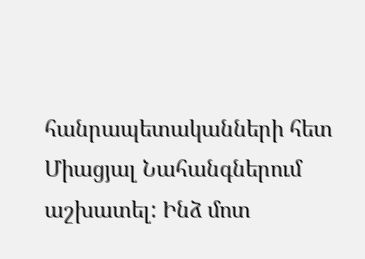հանրապետականների հետ Միացյալ Նահանգներում աշխատել: Ինձ մոտ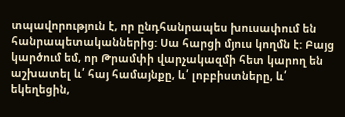տպավորություն է, որ ընդհանրապես խուսափում են հանրապետականներից: Սա հարցի մյուս կողմն է: Բայց կարծում եմ, որ Թրամփի վարչակազմի հետ կարող են աշխատել և՛ հայ համայնքը, և՛ լոբբիստները, և՛ եկեղեցին,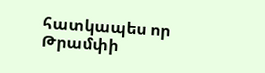հատկապես որ Թրամփի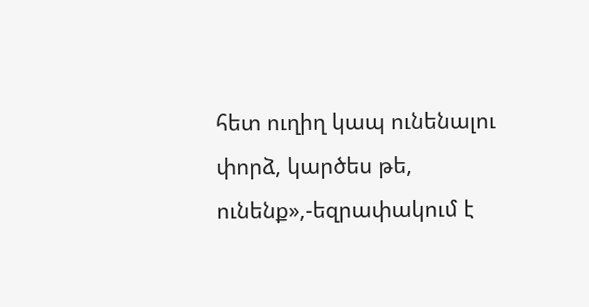հետ ուղիղ կապ ունենալու փորձ, կարծես թե, ունենք»,-եզրափակում է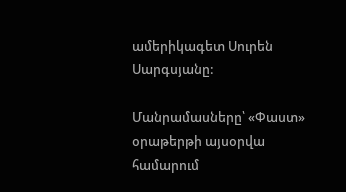ամերիկագետ Սուրեն Սարգսյանը:

Մանրամասները՝ «Փաստ» օրաթերթի այսօրվա համարում